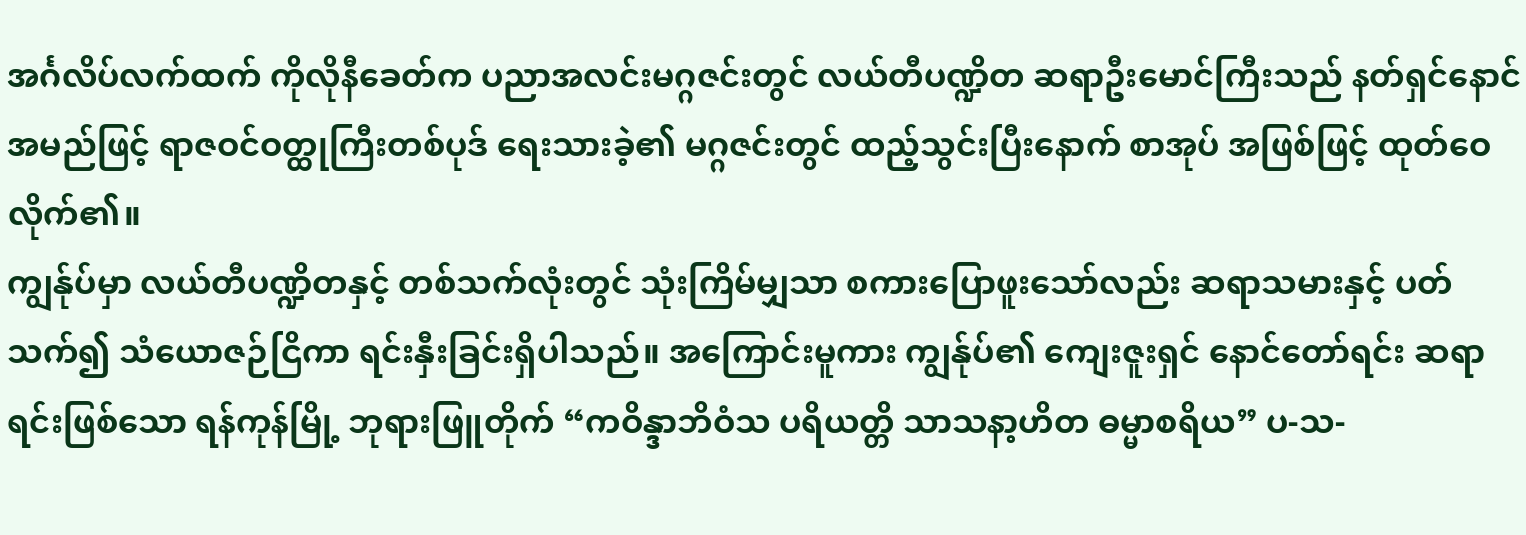အင်္ဂလိပ်လက်ထက် ကိုလိုနီခေတ်က ပညာအလင်းမဂ္ဂဇင်းတွင် လယ်တီပဏ္ဍိတ ဆရာဦးမောင်ကြီးသည် နတ်ရှင်နောင်အမည်ဖြင့် ရာဇဝင်ဝတ္ထုကြီးတစ်ပုဒ် ရေးသားခဲ့၏ မဂ္ဂဇင်းတွင် ထည့်သွင်းပြီးနောက် စာအုပ် အဖြစ်ဖြင့် ထုတ်ဝေလိုက်၏။
ကျွန်ုပ်မှာ လယ်တီပဏ္ဍိတနှင့် တစ်သက်လုံးတွင် သုံးကြိမ်မျှသာ စကားပြောဖူးသော်လည်း ဆရာသမားနှင့် ပတ်သက်၍ သံယောဇဉ်ငြိကာ ရင်းနှီးခြင်းရှိပါသည်။ အကြောင်းမူကား ကျွန်ုပ်၏ ကျေးဇူးရှင် နောင်တော်ရင်း ဆရာရင်းဖြစ်သော ရန်ကုန်မြို့ ဘုရားဖြူတိုက် “ကဝိန္ဒာဘိဝံသ ပရိယတ္တိ သာသနာ့ဟိတ ဓမ္မာစရိယ” ပ-သ-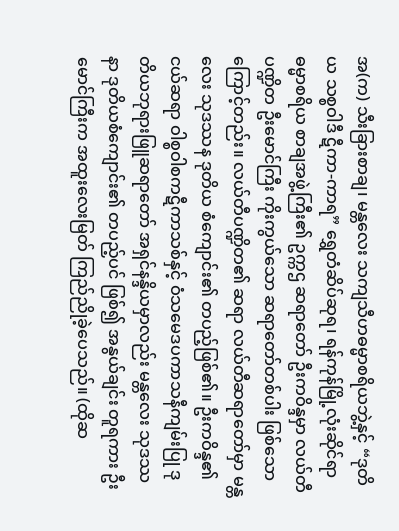အ(က) သီးခြားစာချ၊ မန္တလေး သကျသီဟဓမ္မာစရိယဘွဲ့နှင့် “ဒုတိယ သစ္စဝါဒီ ဋီကာ-ကာရ” ရွှေတံဆိပ်ဆုရ၊ ရန်ကုန်မြို့လုံးဆိုင်ရာ ဓမ္မာစရိယ စာချအဖွဲ့ကြီး၏ ဥက္ကဌ ဆရာတော် ဦးကဝိန္ဒမှာ လယ်တီပဏ္ဍိတ ဦးမောင်ကြီး ကိုးကွယ်သော ဆရာတော်တစ်ပါး ဖြစ်သောကြောင့်တည်း။ လယ်တီပဏ္ဍိတ၏ ဆရာ လယ်တီဆရာတော်မှာ မန္တလေး သုဒဿန ဒုတိယ စံကျောင်း၏ တပည့်ဖြစ်၏။ ဦးကဝိန္ဒ၏ ငယ်ဆရာ ဝါစ္စဝါစကဋီကာသစ်နှင့် ဝံသမေဒပကာသနီကျမ်းပြု ဒုတိယဘုရားဖြူဆရာတော် အရှင်နန္ဒိယမှာလည်း မန္တလေး သုဒဿနာ ဒုတိယစံကျောင်း၏ တပည့်ပင် ဖြစ်၍ အနွယ်ချင်း တူရကား ဦးမောင်ကြီးက အထူးလေးမြတ် ကြည်ညိုခဲ့ပေသည်။ (ထိုဆ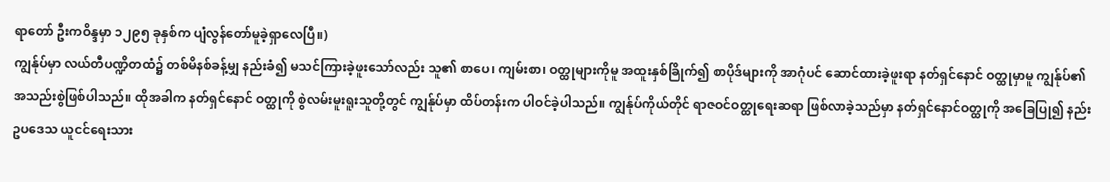ရာတော် ဦးကဝိန္ဒမှာ ၁၂၉၅ ခုနှစ်က ပျံလွန်တော်မူခဲ့ရှာလေပြီ။)
ကျွန်ုပ်မှာ လယ်တီပဏ္ဍိတထံ၌ တစ်မိနစ်ခန့်မျှ နည်းခံ၍ မသင်ကြားခဲ့ဖူးသော်လည်း သူ၏ စာပေ၊ ကျမ်းစာ၊ ဝတ္ထုများကိုမူ အထူးနှစ်ခြိုက်၍ စာပိုဒ်များကို အာဂုံပင် ဆောင်ထားခဲ့ဖူးရာ နတ်ရှင်နောင် ဝတ္ထုမှာမူ ကျွန်ုပ်၏ အသည်းစွဲဖြစ်ပါသည်။ ထိုအခါက နတ်ရှင်နောင် ဝတ္ထုကို စွဲလမ်းမူးရူးသူတို့တွင် ကျွန်ုပ်မှာ ထိပ်တန်းက ပါဝင်ခဲ့ပါသည်။ ကျွန်ုပ်ကိုယ်တိုင် ရာဇဝင်ဝတ္ထုရေးဆရာ ဖြစ်လာခဲ့သည်မှာ နတ်ရှင်နောင်ဝတ္ထုကို အခြေပြု၍ နည်းဥပဒေသ ယူငင်ရေးသား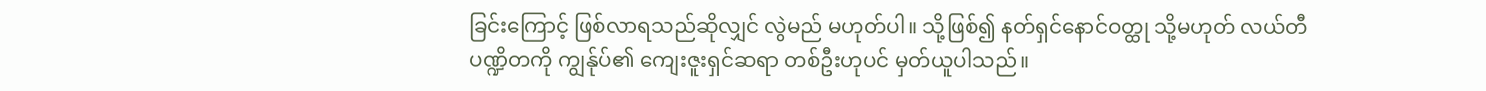ခြင်းကြောင့် ဖြစ်လာရသည်ဆိုလျှင် လွဲမည် မဟုတ်ပါ။ သို့ဖြစ်၍ နတ်ရှင်နောင်ဝတ္ထု သို့မဟုတ် လယ်တီပဏ္ဍိတကို ကျွန်ုပ်၏ ကျေးဇူးရှင်ဆရာ တစ်ဦးဟုပင် မှတ်ယူပါသည်။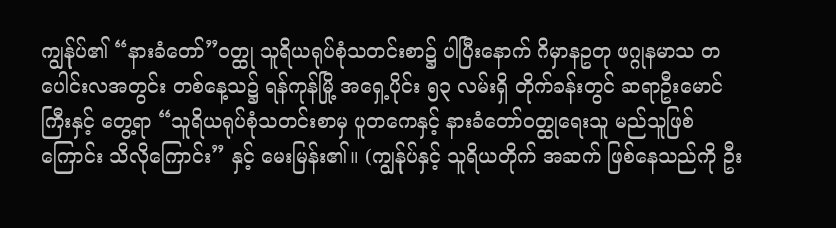ကျွန်ုပ်၏ “နားခံတော်”ဝတ္ထု သူရိယရုပ်စုံသတင်းစာ၌ ပါပြီးနောက် ဂိမှာနဥတု ဖဂ္ဂုနမာသ တပေါင်းလအတွင်း တစ်နေ့သ၌ ရန်ကုန်မြို့ အရှေ့ပိုင်း ၅၃ လမ်းရှိ တိုက်ခန်းတွင် ဆရာဦးမောင်ကြီးနှင့် တွေ့ရာ “သူရိယရုပ်စုံသတင်းစာမှ ပူတကေနှင့် နားခံတော်ဝတ္ထုရေးသူ မည်သူဖြစ်ကြောင်း သိလိုကြောင်း” နှင့် မေးမြန်း၏။ (ကျွန်ုပ်နှင့် သူရိယတိုက် အဆက် ဖြစ်နေသည်ကို ဦး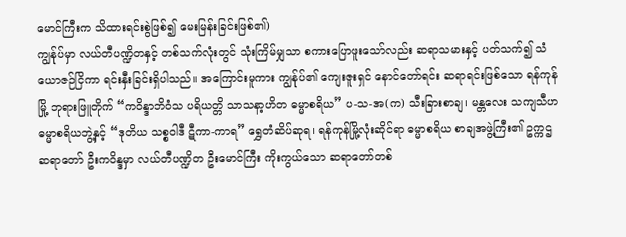မောင်ကြီးက သိထားရင်းစွဲဖြစ်၍ မေးမြန်းခြင်းဖြစ်၏)
ကျွန်ုပ်မှာ လယ်တီပဏ္ဍိတနှင့် တစ်သက်လုံးတွင် သုံးကြိမ်မျှသာ စကားပြောဖူးသော်လည်း ဆရာသမားနှင့် ပတ်သက်၍ သံယောဇဉ်ငြိကာ ရင်းနှီးခြင်းရှိပါသည်။ အကြောင်းမူကား ကျွန်ုပ်၏ ကျေးဇူးရှင် နောင်တော်ရင်း ဆရာရင်းဖြစ်သော ရန်ကုန်မြို့ ဘုရားဖြူတိုက် “ကဝိန္ဒာဘိဝံသ ပရိယတ္တိ သာသနာ့ဟိတ ဓမ္မာစရိယ” ပ-သ-အ(က) သီးခြားစာချ၊ မန္တလေး သကျသီဟဓမ္မာစရိယဘွဲ့နှင့် “ဒုတိယ သစ္စဝါဒီ ဋီကာ-ကာရ” ရွှေတံဆိပ်ဆုရ၊ ရန်ကုန်မြို့လုံးဆိုင်ရာ ဓမ္မာစရိယ စာချအဖွဲ့ကြီး၏ ဥက္ကဌ ဆရာတော် ဦးကဝိန္ဒမှာ လယ်တီပဏ္ဍိတ ဦးမောင်ကြီး ကိုးကွယ်သော ဆရာတော်တစ်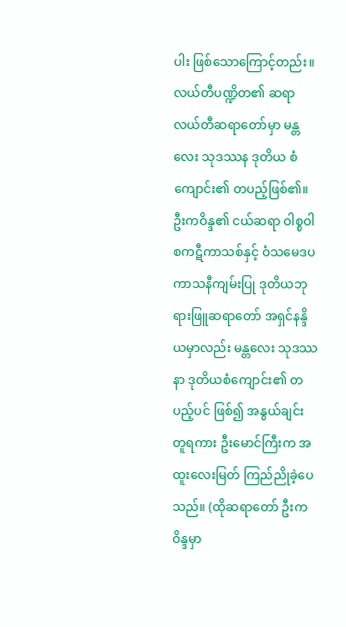ပါး ဖြစ်သောကြောင့်တည်း။ လယ်တီပဏ္ဍိတ၏ ဆရာ လယ်တီဆရာတော်မှာ မန္တလေး သုဒဿန ဒုတိယ စံကျောင်း၏ တပည့်ဖြစ်၏။ ဦးကဝိန္ဒ၏ ငယ်ဆရာ ဝါစ္စဝါစကဋီကာသစ်နှင့် ဝံသမေဒပကာသနီကျမ်းပြု ဒုတိယဘုရားဖြူဆရာတော် အရှင်နန္ဒိယမှာလည်း မန္တလေး သုဒဿနာ ဒုတိယစံကျောင်း၏ တပည့်ပင် ဖြစ်၍ အနွယ်ချင်း တူရကား ဦးမောင်ကြီးက အထူးလေးမြတ် ကြည်ညိုခဲ့ပေသည်။ (ထိုဆရာတော် ဦးကဝိန္ဒမှာ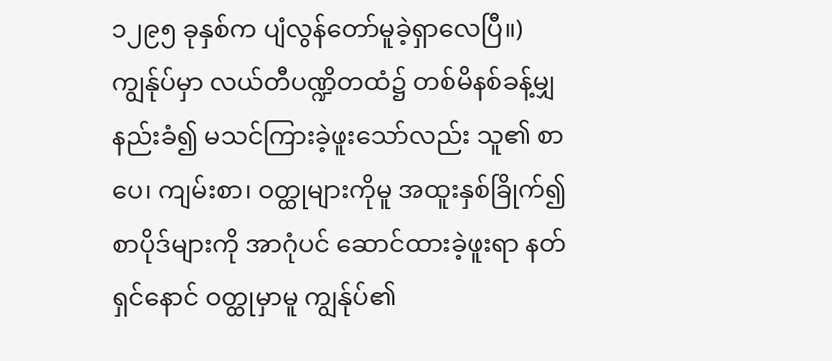၁၂၉၅ ခုနှစ်က ပျံလွန်တော်မူခဲ့ရှာလေပြီ။)
ကျွန်ုပ်မှာ လယ်တီပဏ္ဍိတထံ၌ တစ်မိနစ်ခန့်မျှ နည်းခံ၍ မသင်ကြားခဲ့ဖူးသော်လည်း သူ၏ စာပေ၊ ကျမ်းစာ၊ ဝတ္ထုများကိုမူ အထူးနှစ်ခြိုက်၍ စာပိုဒ်များကို အာဂုံပင် ဆောင်ထားခဲ့ဖူးရာ နတ်ရှင်နောင် ဝတ္ထုမှာမူ ကျွန်ုပ်၏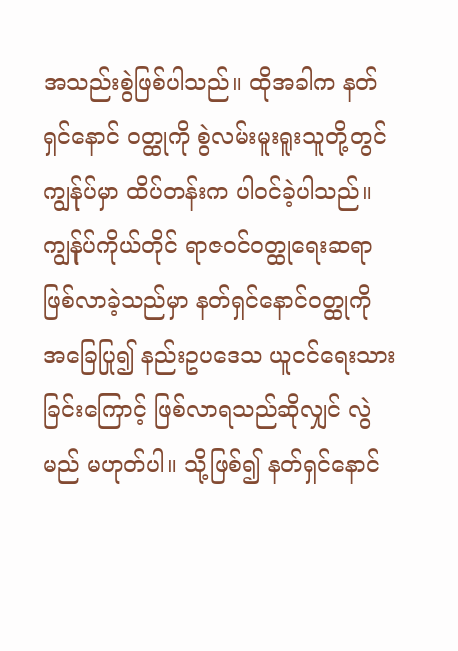အသည်းစွဲဖြစ်ပါသည်။ ထိုအခါက နတ်ရှင်နောင် ဝတ္ထုကို စွဲလမ်းမူးရူးသူတို့တွင် ကျွန်ုပ်မှာ ထိပ်တန်းက ပါဝင်ခဲ့ပါသည်။ ကျွန်ုပ်ကိုယ်တိုင် ရာဇဝင်ဝတ္ထုရေးဆရာ ဖြစ်လာခဲ့သည်မှာ နတ်ရှင်နောင်ဝတ္ထုကို အခြေပြု၍ နည်းဥပဒေသ ယူငင်ရေးသားခြင်းကြောင့် ဖြစ်လာရသည်ဆိုလျှင် လွဲမည် မဟုတ်ပါ။ သို့ဖြစ်၍ နတ်ရှင်နောင်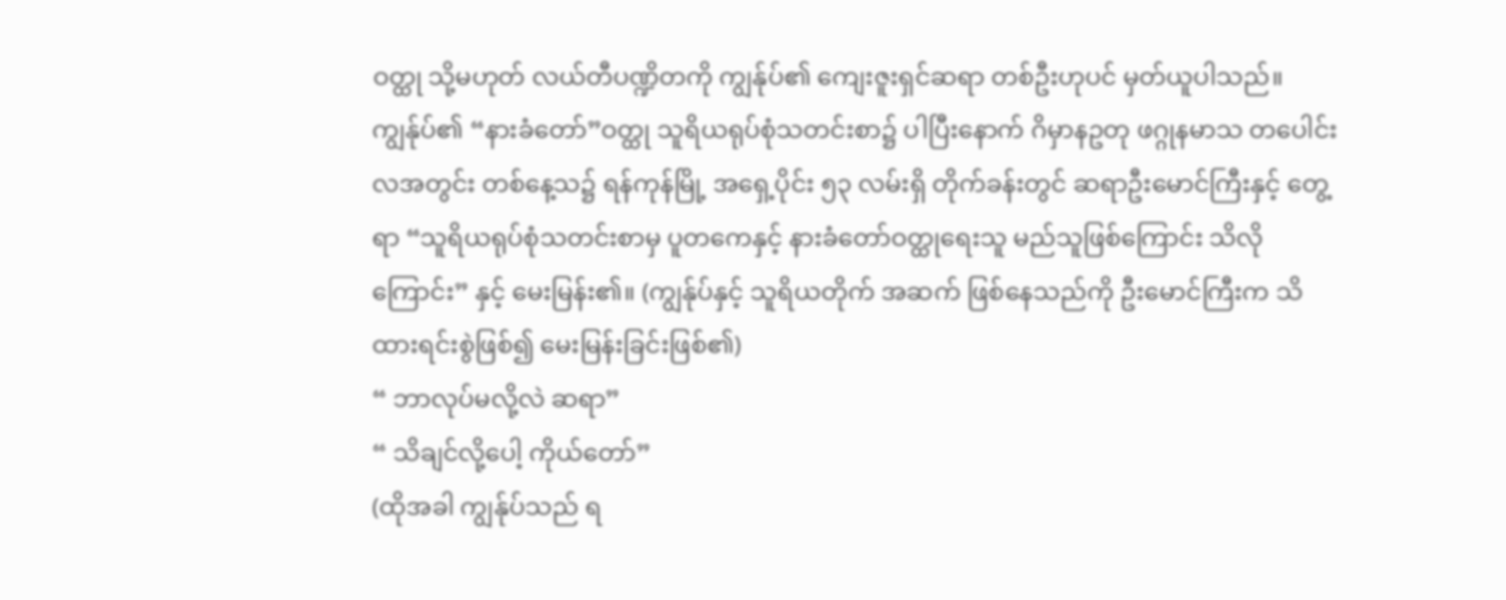ဝတ္ထု သို့မဟုတ် လယ်တီပဏ္ဍိတကို ကျွန်ုပ်၏ ကျေးဇူးရှင်ဆရာ တစ်ဦးဟုပင် မှတ်ယူပါသည်။
ကျွန်ုပ်၏ “နားခံတော်”ဝတ္ထု သူရိယရုပ်စုံသတင်းစာ၌ ပါပြီးနောက် ဂိမှာနဥတု ဖဂ္ဂုနမာသ တပေါင်းလအတွင်း တစ်နေ့သ၌ ရန်ကုန်မြို့ အရှေ့ပိုင်း ၅၃ လမ်းရှိ တိုက်ခန်းတွင် ဆရာဦးမောင်ကြီးနှင့် တွေ့ရာ “သူရိယရုပ်စုံသတင်းစာမှ ပူတကေနှင့် နားခံတော်ဝတ္ထုရေးသူ မည်သူဖြစ်ကြောင်း သိလိုကြောင်း” နှင့် မေးမြန်း၏။ (ကျွန်ုပ်နှင့် သူရိယတိုက် အဆက် ဖြစ်နေသည်ကို ဦးမောင်ကြီးက သိထားရင်းစွဲဖြစ်၍ မေးမြန်းခြင်းဖြစ်၏)
“ ဘာလုပ်မလို့လဲ ဆရာ”
“ သိချင်လို့ပေါ့ ကိုယ်တော်”
(ထိုအခါ ကျွန်ုပ်သည် ရ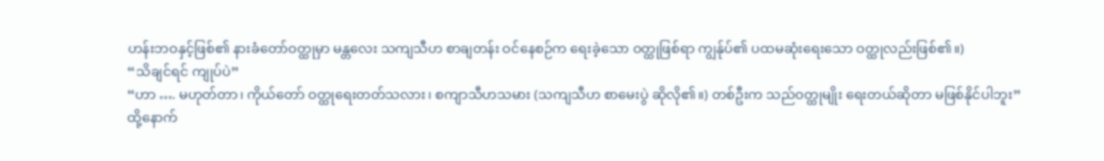ဟန်းဘဝနှင့်ဖြစ်၏ နားခံတော်ဝတ္ထုမှာ မန္တလေး သကျသီဟ စာချတန်း ဝင်နေစဉ်က ရေးခဲ့သော ဝတ္ထုဖြစ်ရာ ကျွန်ုပ်၏ ပထမဆုံးရေးသော ဝတ္ထုလည်းဖြစ်၏။)
“သိချင်ရင် ကျုပ်ပဲ”
“ဟာ …. မဟုတ်တာ၊ ကိုယ်တော် ဝတ္ထုရေးတတ်သလား၊ စကျာသီဟသမား (သကျသီဟ စာမေးပွဲ ဆိုလို၏။) တစ်ဦးက သည်ဝတ္ထုမျိုး ရေးတယ်ဆိုတာ မဖြစ်နိုင်ပါဘူး”
ထို့နောက်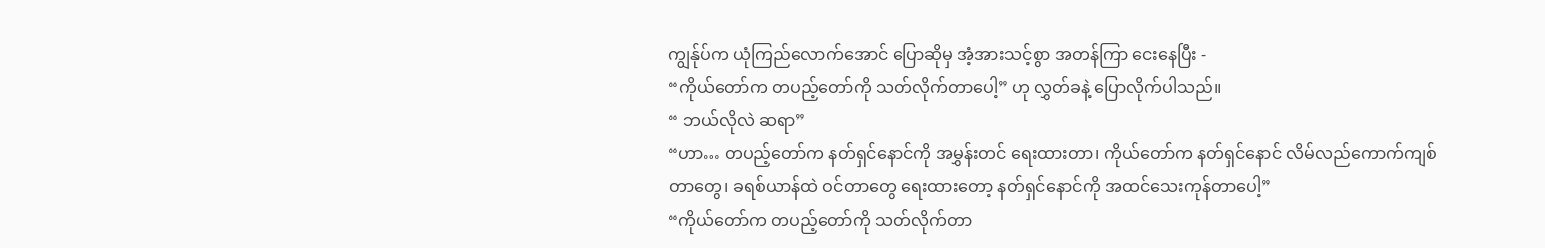ကျွန်ုပ်က ယုံကြည်လောက်အောင် ပြောဆိုမှ အံ့အားသင့်စွာ အတန်ကြာ ငေးနေပြီး -
“ကိုယ်တော်က တပည့်တော်ကို သတ်လိုက်တာပေါ့” ဟု လွှတ်ခနဲ့ ပြောလိုက်ပါသည်။
“ ဘယ်လိုလဲ ဆရာ”
“ဟာ… တပည့်တော်က နတ်ရှင်နောင်ကို အမွှန်းတင် ရေးထားတာ၊ ကိုယ်တော်က နတ်ရှင်နောင် လိမ်လည်ကောက်ကျစ်တာတွေ၊ ခရစ်ယာန်ထဲ ဝင်တာတွေ ရေးထားတော့ နတ်ရှင်နောင်ကို အထင်သေးကုန်တာပေါ့”
“ကိုယ်တော်က တပည့်တော်ကို သတ်လိုက်တာ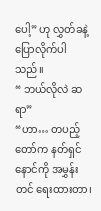ပေါ့” ဟု လွှတ်ခနဲ့ ပြောလိုက်ပါသည်။
“ ဘယ်လိုလဲ ဆရာ”
“ဟာ… တပည့်တော်က နတ်ရှင်နောင်ကို အမွှန်းတင် ရေးထားတာ၊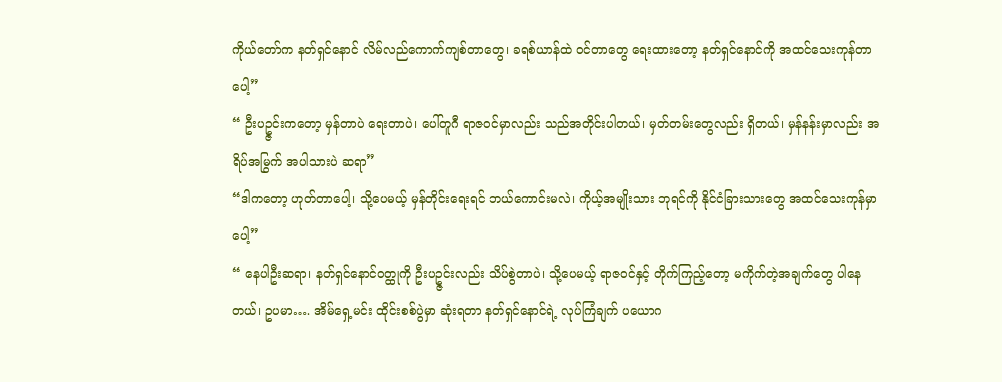ကိုယ်တော်က နတ်ရှင်နောင် လိမ်လည်ကောက်ကျစ်တာတွေ၊ ခရစ်ယာန်ထဲ ဝင်တာတွေ ရေးထားတော့ နတ်ရှင်နောင်ကို အထင်သေးကုန်တာပေါ့”
“ ဦးပဥ္ဇင်းကတော့ မှန်တာပဲ ရေးတာပဲ၊ ပေါ်တူဂီ ရာဇဝင်မှာလည်း သည်အတိုင်းပါတယ်၊ မှတ်တမ်းတွေလည်း ရှိတယ်၊ မှန်နန်းမှာလည်း အရိပ်အမြွက် အပါသားပဲ ဆရာ”
“ဒါကတော့ ဟုတ်တာပေါ့၊ သို့ပေမယ့် မှန်တိုင်းရေးရင် ဘယ်ကောင်းမလဲ၊ ကိုယ့်အမျိုးသား ဘုရင်ကို နိုင်ငံခြားသားတွေ အထင်သေးကုန်မှာပေါ့”
“ နေပါဦးဆရာ၊ နတ်ရှင်နောင်ဝတ္ထုကို ဦးပဥ္ဇင်းလည်း သိပ်စွဲတာပဲ၊ သို့ပေမယ့် ရာဇဝင်နှင့် တိုက်ကြည့်တော့ မကိုက်တဲ့အချက်တွေ ပါနေတယ်၊ ဥပမာ…. အိမ်ရှေ့မင်း ထိုင်းစစ်ပွဲမှာ ဆုံးရတာ နတ်ရှင်နောင်ရဲ့ လုပ်ကြံချက် ပယောဂ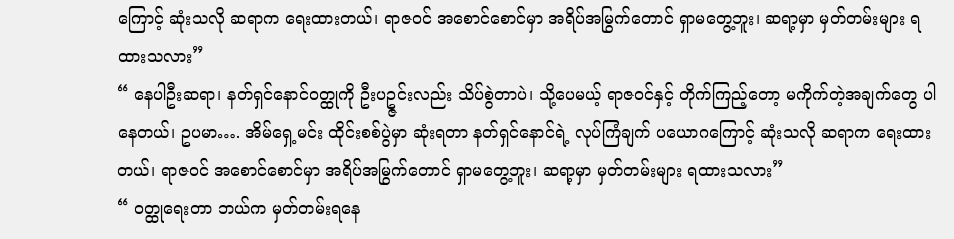ကြောင့် ဆုံးသလို ဆရာက ရေးထားတယ်၊ ရာဇဝင် အစောင်စောင်မှာ အရိပ်အမြွက်တောင် ရှာမတွေ့ဘူး၊ ဆရာ့မှာ မှတ်တမ်းများ ရထားသလား”
“ နေပါဦးဆရာ၊ နတ်ရှင်နောင်ဝတ္ထုကို ဦးပဥ္ဇင်းလည်း သိပ်စွဲတာပဲ၊ သို့ပေမယ့် ရာဇဝင်နှင့် တိုက်ကြည့်တော့ မကိုက်တဲ့အချက်တွေ ပါနေတယ်၊ ဥပမာ…. အိမ်ရှေ့မင်း ထိုင်းစစ်ပွဲမှာ ဆုံးရတာ နတ်ရှင်နောင်ရဲ့ လုပ်ကြံချက် ပယောဂကြောင့် ဆုံးသလို ဆရာက ရေးထားတယ်၊ ရာဇဝင် အစောင်စောင်မှာ အရိပ်အမြွက်တောင် ရှာမတွေ့ဘူး၊ ဆရာ့မှာ မှတ်တမ်းများ ရထားသလား”
“ ဝတ္ထုရေးတာ ဘယ်က မှတ်တမ်းရနေ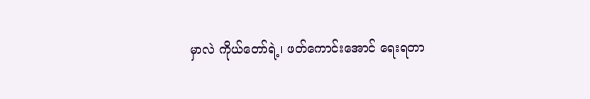မှာလဲ ကိုယ်တော်ရဲ့၊ ဖတ်ကောင်းအောင် ရေးရတာ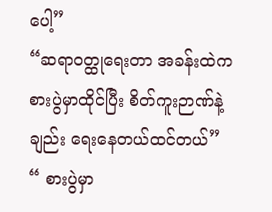ပေါ့”
“ဆရာဝတ္ထုရေးတာ အခန်းထဲက စားပွဲမှာထိုင်ပြီး စိတ်ကူးဉာဏ်နဲ့ချည်း ရေးနေတယ်ထင်တယ်”
“ စားပွဲမှာ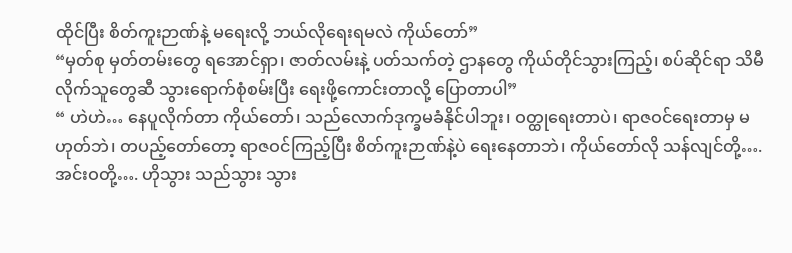ထိုင်ပြီး စိတ်ကူးဉာဏ်နဲ့ မရေးလို့ ဘယ်လိုရေးရမလဲ ကိုယ်တော်”
“မှတ်စု မှတ်တမ်းတွေ ရအောင်ရှာ၊ ဇာတ်လမ်းနဲ့ ပတ်သက်တဲ့ ဌာနတွေ ကိုယ်တိုင်သွားကြည့်၊ စပ်ဆိုင်ရာ သိမီလိုက်သူတွေဆီ သွားရောက်စုံစမ်းပြီး ရေးဖို့ကောင်းတာလို့ ပြောတာပါ”
“ ဟဲဟဲ… နေပူလိုက်တာ ကိုယ်တော်၊ သည်လောက်ဒုက္ခမခံနိုင်ပါဘူး၊ ဝတ္ထုရေးတာပဲ၊ ရာဇဝင်ရေးတာမှ မဟုတ်ဘဲ၊ တပည့်တော်တော့ ရာဇဝင်ကြည့်ပြီး စိတ်ကူးဉာဏ်နဲ့ပဲ ရေးနေတာဘဲ၊ ကိုယ်တော်လို သန်လျင်တို့…. အင်းဝတို့…. ဟိုသွား သည်သွား သွား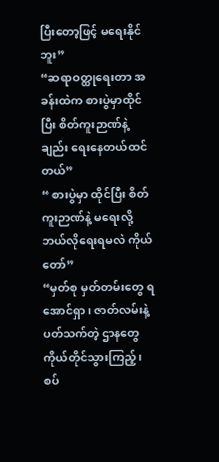ပြီးတော့ဖြင့် မရေးနိုင်ဘူး”
“ဆရာဝတ္ထုရေးတာ အခန်းထဲက စားပွဲမှာထိုင်ပြီး စိတ်ကူးဉာဏ်နဲ့ချည်း ရေးနေတယ်ထင်တယ်”
“ စားပွဲမှာ ထိုင်ပြီး စိတ်ကူးဉာဏ်နဲ့ မရေးလို့ ဘယ်လိုရေးရမလဲ ကိုယ်တော်”
“မှတ်စု မှတ်တမ်းတွေ ရအောင်ရှာ၊ ဇာတ်လမ်းနဲ့ ပတ်သက်တဲ့ ဌာနတွေ ကိုယ်တိုင်သွားကြည့်၊ စပ်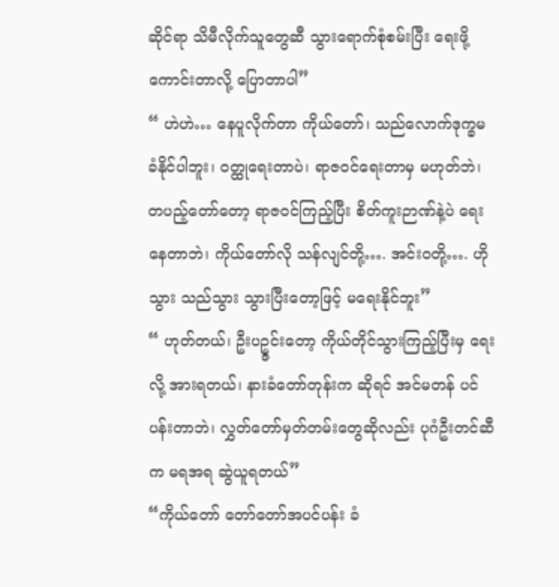ဆိုင်ရာ သိမီလိုက်သူတွေဆီ သွားရောက်စုံစမ်းပြီး ရေးဖို့ကောင်းတာလို့ ပြောတာပါ”
“ ဟဲဟဲ… နေပူလိုက်တာ ကိုယ်တော်၊ သည်လောက်ဒုက္ခမခံနိုင်ပါဘူး၊ ဝတ္ထုရေးတာပဲ၊ ရာဇဝင်ရေးတာမှ မဟုတ်ဘဲ၊ တပည့်တော်တော့ ရာဇဝင်ကြည့်ပြီး စိတ်ကူးဉာဏ်နဲ့ပဲ ရေးနေတာဘဲ၊ ကိုယ်တော်လို သန်လျင်တို့…. အင်းဝတို့…. ဟိုသွား သည်သွား သွားပြီးတော့ဖြင့် မရေးနိုင်ဘူး”
“ ဟုတ်တယ်၊ ဦးပဥ္ဇင်းတော့ ကိုယ်တိုင်သွားကြည့်ပြီးမှ ရေးလို့ အားရတယ်၊ နားခံတော်တုန်းက ဆိုရင် အင်မတန် ပင်ပန်းတာဘဲ၊ လွှတ်တော်မှတ်တမ်းတွေဆိုလည်း ပုဂံဦးတင်ဆီက မရအရ ဆွဲယူရတယ်”
“ကိုယ်တော် တော်တော်အပင်ပန်း ခံ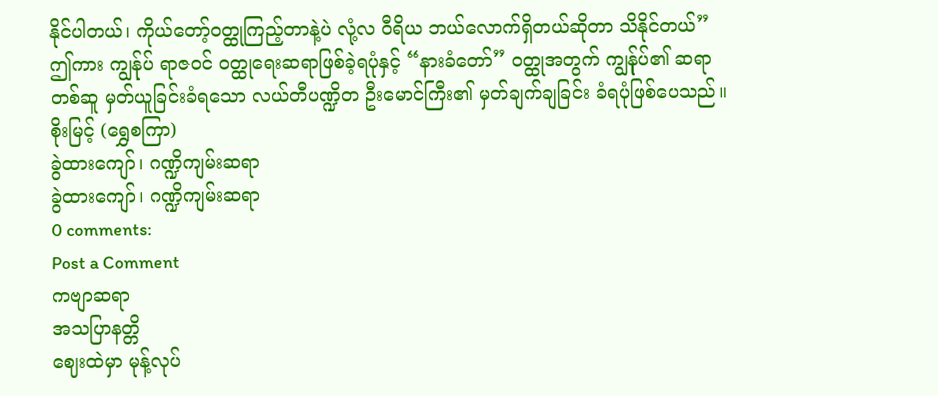နိုင်ပါတယ်၊ ကိုယ်တော့်ဝတ္ထုကြည့်တာနဲ့ပဲ လုံ့လ ဝီရိယ ဘယ်လောက်ရှိတယ်ဆိုတာ သိနိုင်တယ်”
ဤကား ကျွန်ုပ် ရာဇဝင် ဝတ္ထုရေးဆရာဖြစ်ခဲ့ရပုံနှင့် “နားခံတော်” ဝတ္ထုအတွက် ကျွန်ုပ်၏ ဆရာတစ်ဆူ မှတ်ယူခြင်းခံရသော လယ်တီပဏ္ဍိတ ဦးမောင်ကြီး၏ မှတ်ချက်ချခြင်း ခံရပုံဖြစ်ပေသည်။
စိုးမြင့် (ရွှေစကြာ)
ခွဲထားကျော်၊ ဂဏ္ဍိကျမ်းဆရာ
ခွဲထားကျော်၊ ဂဏ္ဍိကျမ်းဆရာ
0 comments:
Post a Comment
ကဗျာဆရာ
အသပြာနတ္တိ
ဈေးထဲမှာ မုန့်လုပ်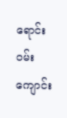ရောင်း
၀မ်းကျောင်း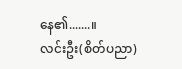နေ၏.......။
လင်းဦး(စိတ်ပညာ)